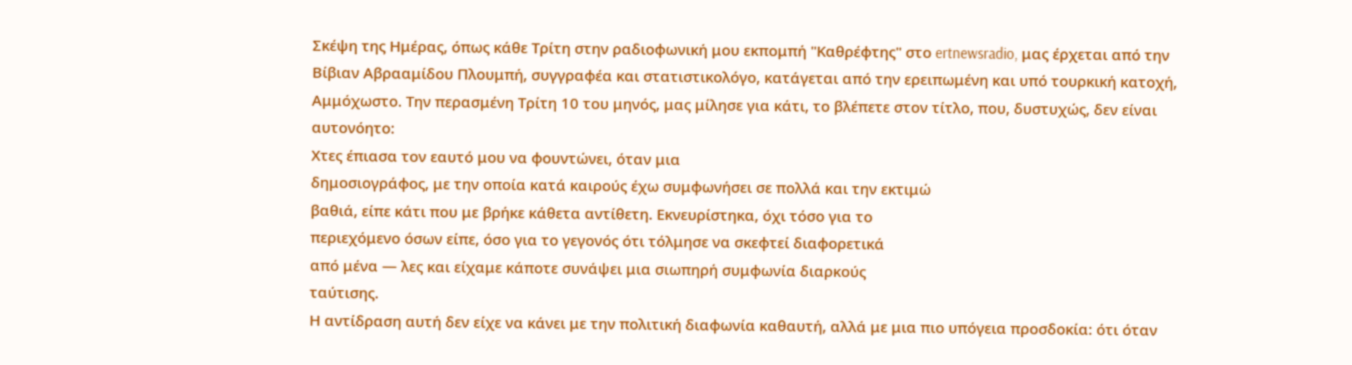Σκέψη της Ημέρας, όπως κάθε Τρίτη στην ραδιοφωνική μου εκπομπή "Καθρέφτης" στο ertnewsradio, μας έρχεται από την Βίβιαν Αβρααμίδου Πλουμπή, συγγραφέα και στατιστικολόγο, κατάγεται από την ερειπωμένη και υπό τουρκική κατοχή, Αμμόχωστο. Την περασμένη Τρίτη 10 του μηνός, μας μίλησε για κάτι, το βλέπετε στον τίτλο, που, δυστυχώς, δεν είναι αυτονόητο:
Χτες έπιασα τον εαυτό μου να φουντώνει, όταν μια
δημοσιογράφος, με την οποία κατά καιρούς έχω συμφωνήσει σε πολλά και την εκτιμώ
βαθιά, είπε κάτι που με βρήκε κάθετα αντίθετη. Εκνευρίστηκα, όχι τόσο για το
περιεχόμενο όσων είπε, όσο για το γεγονός ότι τόλμησε να σκεφτεί διαφορετικά
από μένα — λες και είχαμε κάποτε συνάψει μια σιωπηρή συμφωνία διαρκούς
ταύτισης.
Η αντίδραση αυτή δεν είχε να κάνει με την πολιτική διαφωνία καθαυτή, αλλά με μια πιο υπόγεια προσδοκία: ότι όταν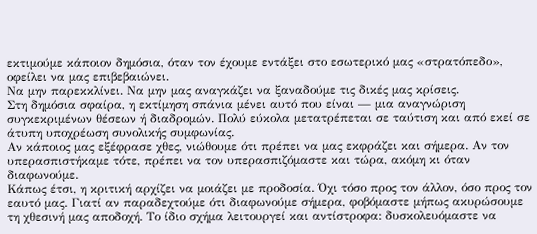εκτιμούμε κάποιον δημόσια, όταν τον έχουμε εντάξει στο εσωτερικό μας «στρατόπεδο», οφείλει να μας επιβεβαιώνει.
Να μην παρεκκλίνει. Να μην μας αναγκάζει να ξαναδούμε τις δικές μας κρίσεις.
Στη δημόσια σφαίρα, η εκτίμηση σπάνια μένει αυτό που είναι — μια αναγνώριση συγκεκριμένων θέσεων ή διαδρομών. Πολύ εύκολα μετατρέπεται σε ταύτιση και από εκεί σε άτυπη υποχρέωση συνολικής συμφωνίας.
Αν κάποιος μας εξέφρασε χθες, νιώθουμε ότι πρέπει να μας εκφράζει και σήμερα. Αν τον υπερασπιστήκαμε τότε, πρέπει να τον υπερασπιζόμαστε και τώρα, ακόμη κι όταν διαφωνούμε.
Κάπως έτσι, η κριτική αρχίζει να μοιάζει με προδοσία. Όχι τόσο προς τον άλλον, όσο προς τον εαυτό μας. Γιατί αν παραδεχτούμε ότι διαφωνούμε σήμερα, φοβόμαστε μήπως ακυρώσουμε τη χθεσινή μας αποδοχή. Το ίδιο σχήμα λειτουργεί και αντίστροφα: δυσκολευόμαστε να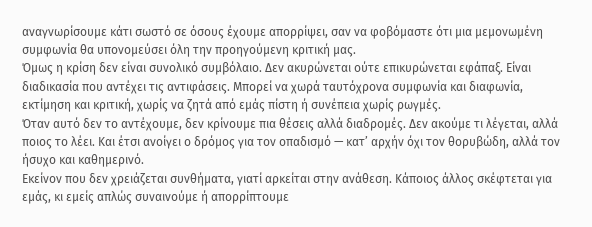αναγνωρίσουμε κάτι σωστό σε όσους έχουμε απορρίψει, σαν να φοβόμαστε ότι μια μεμονωμένη συμφωνία θα υπονομεύσει όλη την προηγούμενη κριτική μας.
Όμως η κρίση δεν είναι συνολικό συμβόλαιο. Δεν ακυρώνεται ούτε επικυρώνεται εφάπαξ. Είναι διαδικασία που αντέχει τις αντιφάσεις. Μπορεί να χωρά ταυτόχρονα συμφωνία και διαφωνία, εκτίμηση και κριτική, χωρίς να ζητά από εμάς πίστη ή συνέπεια χωρίς ρωγμές.
Όταν αυτό δεν το αντέχουμε, δεν κρίνουμε πια θέσεις αλλά διαδρομές. Δεν ακούμε τι λέγεται, αλλά ποιος το λέει. Και έτσι ανοίγει ο δρόμος για τον οπαδισμό — κατ’ αρχήν όχι τον θορυβώδη, αλλά τον ήσυχο και καθημερινό.
Εκείνον που δεν χρειάζεται συνθήματα, γιατί αρκείται στην ανάθεση. Κάποιος άλλος σκέφτεται για εμάς, κι εμείς απλώς συναινούμε ή απορρίπτουμε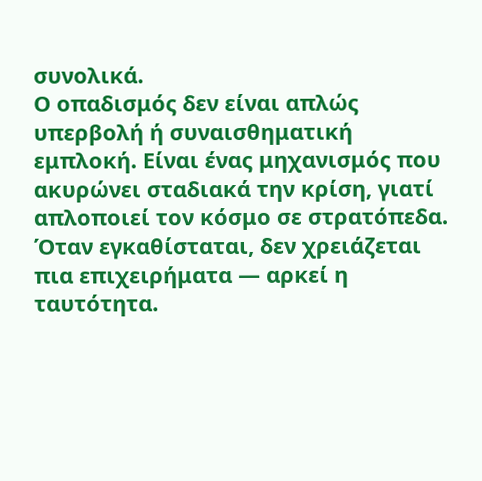συνολικά.
Ο οπαδισμός δεν είναι απλώς υπερβολή ή συναισθηματική εμπλοκή. Είναι ένας μηχανισμός που ακυρώνει σταδιακά την κρίση, γιατί απλοποιεί τον κόσμο σε στρατόπεδα. Όταν εγκαθίσταται, δεν χρειάζεται πια επιχειρήματα — αρκεί η ταυτότητα.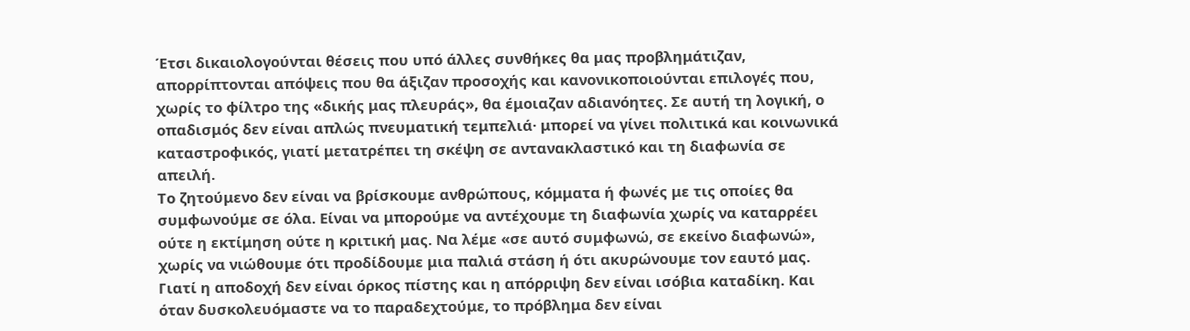Έτσι δικαιολογούνται θέσεις που υπό άλλες συνθήκες θα μας προβλημάτιζαν, απορρίπτονται απόψεις που θα άξιζαν προσοχής και κανονικοποιούνται επιλογές που, χωρίς το φίλτρο της «δικής μας πλευράς», θα έμοιαζαν αδιανόητες. Σε αυτή τη λογική, ο οπαδισμός δεν είναι απλώς πνευματική τεμπελιά· μπορεί να γίνει πολιτικά και κοινωνικά καταστροφικός, γιατί μετατρέπει τη σκέψη σε αντανακλαστικό και τη διαφωνία σε απειλή.
Το ζητούμενο δεν είναι να βρίσκουμε ανθρώπους, κόμματα ή φωνές με τις οποίες θα συμφωνούμε σε όλα. Είναι να μπορούμε να αντέχουμε τη διαφωνία χωρίς να καταρρέει ούτε η εκτίμηση ούτε η κριτική μας. Να λέμε «σε αυτό συμφωνώ, σε εκείνο διαφωνώ», χωρίς να νιώθουμε ότι προδίδουμε μια παλιά στάση ή ότι ακυρώνουμε τον εαυτό μας. Γιατί η αποδοχή δεν είναι όρκος πίστης και η απόρριψη δεν είναι ισόβια καταδίκη. Και όταν δυσκολευόμαστε να το παραδεχτούμε, το πρόβλημα δεν είναι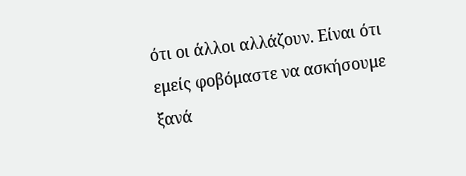ότι οι άλλοι αλλάζουν. Είναι ότι εμείς φοβόμαστε να ασκήσουμε ξανά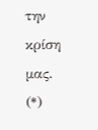την κρίση μας.
(*)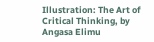Illustration: The Art of Critical Thinking, by Angasa Elimu